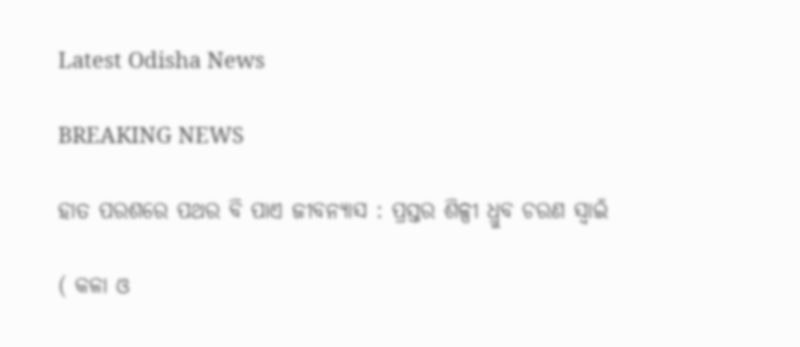Latest Odisha News

BREAKING NEWS

ହାତ ପରଶରେ ପଥର ବି ପାଏ ଜୀବନ୍ୟାସ : ପ୍ରସ୍ତର ଶିଳ୍ପୀ ଧ୍ରୁବ ଚରଣ ସ୍ୱାଇଁ

( କଳା ଓ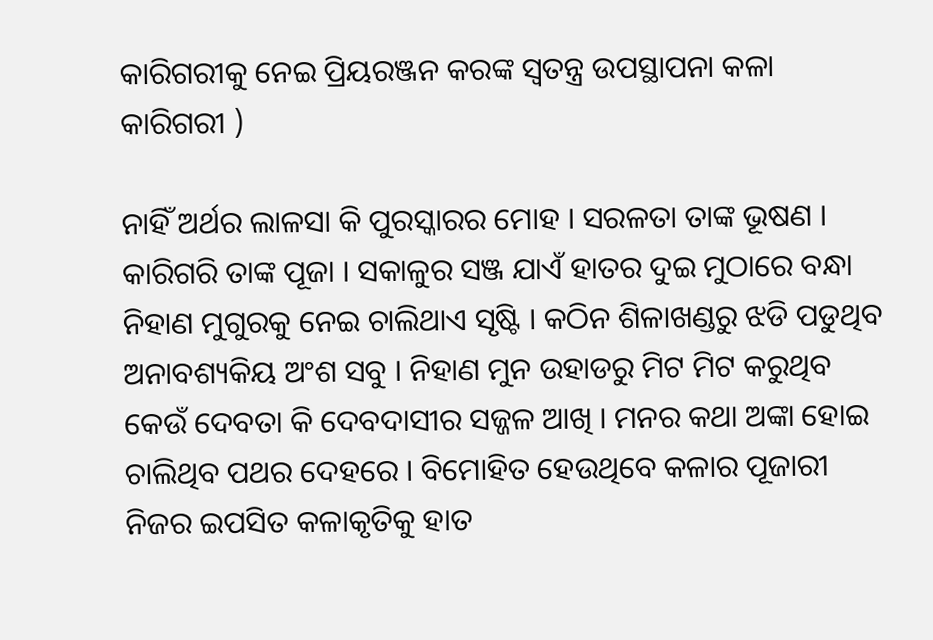କାରିଗରୀକୁ ନେଇ ପ୍ରିୟରଞ୍ଜନ କରଙ୍କ ସ୍ୱତନ୍ତ୍ର ଉପସ୍ଥାପନା କଳା କାରିଗରୀ )

ନାହିଁ ଅର୍ଥର ଲାଳସା କି ପୁରସ୍କାରର ମୋହ । ସରଳତା ତାଙ୍କ ଭୂଷଣ । କାରିଗରି ତାଙ୍କ ପୂଜା । ସକାଳୁର ସଞ୍ଜ ଯାଏଁ ହାତର ଦୁଇ ମୁଠାରେ ବନ୍ଧା ନିହାଣ ମୁଗୁରକୁ ନେଇ ଚାଲିଥାଏ ସୃଷ୍ଟି । କଠିନ ଶିଳାଖଣ୍ଡରୁ ଝଡି ପଡୁଥିବ ଅନାବଶ୍ୟକିୟ ଅଂଶ ସବୁ । ନିହାଣ ମୁନ ଉହାଡରୁ ମିଟ ମିଟ କରୁଥିବ କେଉଁ ଦେବତା କି ଦେବଦାସୀର ସଜ୍ଜଳ ଆଖି । ମନର କଥା ଅଙ୍କା ହୋଇ ଚାଲିଥିବ ପଥର ଦେହରେ । ବିମୋହିତ ହେଉଥିବେ କଳାର ପୂଜାରୀ ନିଜର ଇପସିତ କଳାକୃତିକୁ ହାତ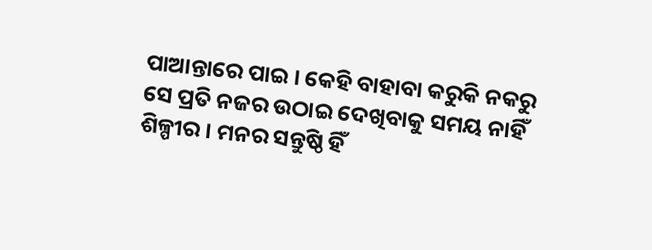ପାଆନ୍ତାରେ ପାଇ । କେହି ବାହାବା କରୁକି ନକରୁ ସେ ପ୍ରତି ନଜର ଉଠାଇ ଦେଖିବାକୁ ସମୟ ନାହିଁ ଶିଳ୍ପୀର । ମନର ସନ୍ତୁଷ୍ଠି ହିଁ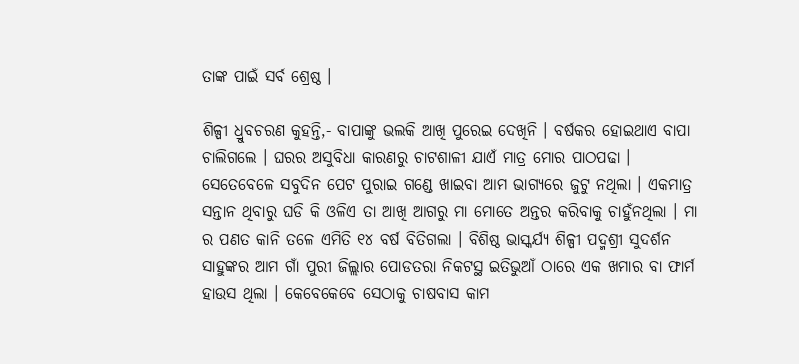ତାଙ୍କ ପାଇଁ ସର୍ବ ଶ୍ରେଷ୍ଠ ।

ଶିଳ୍ପୀ ଧ୍ରୁବଚରଣ କୁହନ୍ତି,- ବାପାଙ୍କୁ ଭଲକି ଆଖି ପୁରେଇ ଦେଖିନି । ବର୍ଷକର ହୋଇଥାଏ ବାପା ଚାଲିଗଲେ । ଘରର ଅସୁବିଧା କାରଣରୁ ଚାଟଶାଳୀ ଯାଏଁ ମାତ୍ର ମୋର ପାଠପଢା । ସେତେବେଳେ ସବୁଦିନ ପେଟ ପୁରାଇ ଗଣ୍ଡେ ଖାଇବା ଆମ ଭାଗ୍ୟରେ ଜୁଟୁ ନଥିଲା । ଏକମାତ୍ର ସନ୍ତାନ ଥିବାରୁ ଘଡି କି ଓଳିଏ ତା ଆଖି ଆଗରୁ ମା ମୋତେ ଅନ୍ତର କରିବାକୁ ଚାହୁଁନଥିଲା । ମା ର ପଣତ କାନି ତଳେ ଏମିତି ୧୪ ବର୍ଷ ବିତିଗଲା । ବିଶିଷ୍ଠ ଭାସ୍କର୍ଯ୍ୟ ଶିଳ୍ପୀ ପଦ୍ମଶ୍ରୀ ସୁଦର୍ଶନ ସାହୁଙ୍କର ଆମ ଗାଁ ପୁରୀ ଜିଲ୍ଲାର ପୋଡତରା ନିକଟସ୍ଥ ଇତିଭୁଆଁ ଠାରେ ଏକ ଖମାର ବା ଫାର୍ମ ହାଉସ ଥିଲା । କେବେକେବେ ସେଠାକୁ ଚାଷବାସ କାମ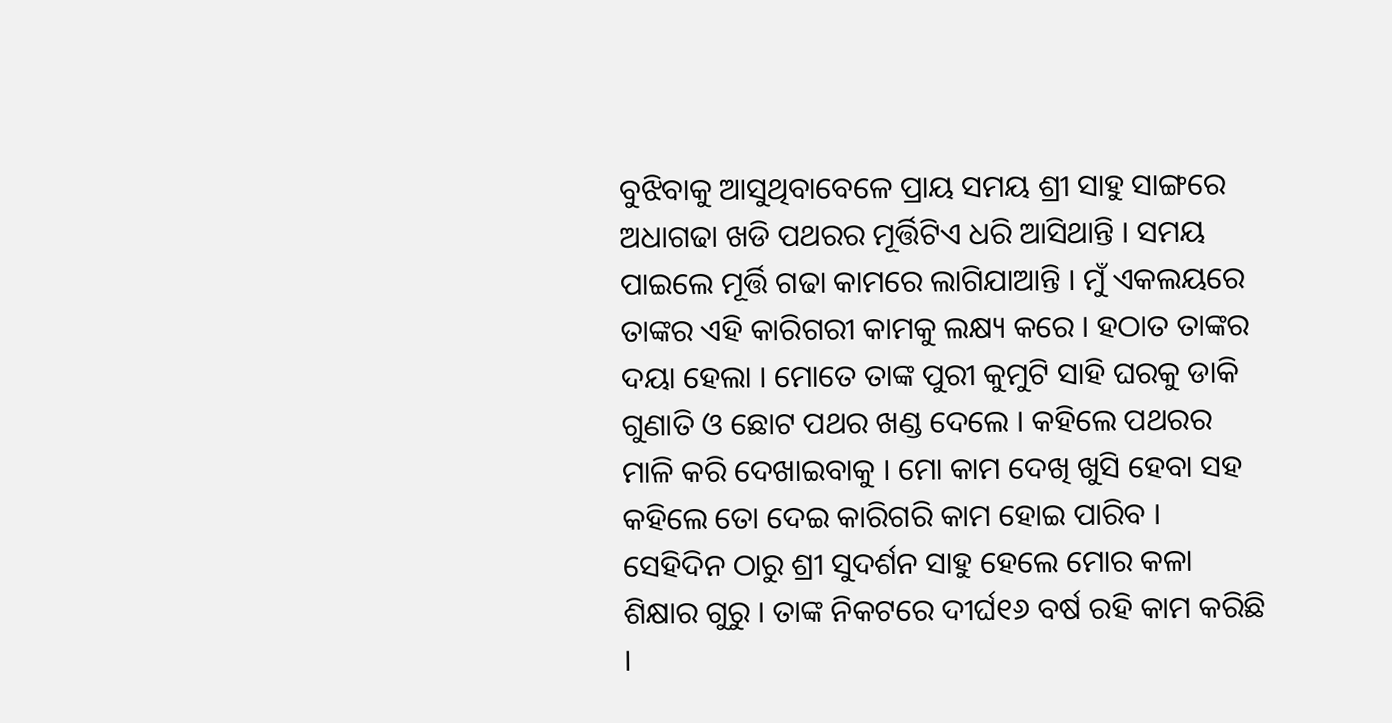ବୁଝିବାକୁ ଆସୁଥିବାବେଳେ ପ୍ରାୟ ସମୟ ଶ୍ରୀ ସାହୁ ସାଙ୍ଗରେ ଅଧାଗଢା ଖଡି ପଥରର ମୂର୍ତ୍ତିଟିଏ ଧରି ଆସିଥାନ୍ତି । ସମୟ ପାଇଲେ ମୂର୍ତ୍ତି ଗଢା କାମରେ ଲାଗିଯାଆନ୍ତି । ମୁଁ ଏକଲୟରେ ତାଙ୍କର ଏହି କାରିଗରୀ କାମକୁ ଲକ୍ଷ୍ୟ କରେ । ହଠାତ ତାଙ୍କର ଦୟା ହେଲା । ମୋତେ ତାଙ୍କ ପୁରୀ କୁମୁଟି ସାହି ଘରକୁ ଡାକି ଗୁଣାତି ଓ ଛୋଟ ପଥର ଖଣ୍ଡ ଦେଲେ । କହିଲେ ପଥରର ମାଳି କରି ଦେଖାଇବାକୁ । ମୋ କାମ ଦେଖି ଖୁସି ହେବା ସହ କହିଲେ ତୋ ଦେଇ କାରିଗରି କାମ ହୋଇ ପାରିବ । ସେହିଦିନ ଠାରୁ ଶ୍ରୀ ସୁଦର୍ଶନ ସାହୁ ହେଲେ ମୋର କଳା ଶିକ୍ଷାର ଗୁରୁ । ତାଙ୍କ ନିକଟରେ ଦୀର୍ଘ୧୬ ବର୍ଷ ରହି କାମ କରିଛି ।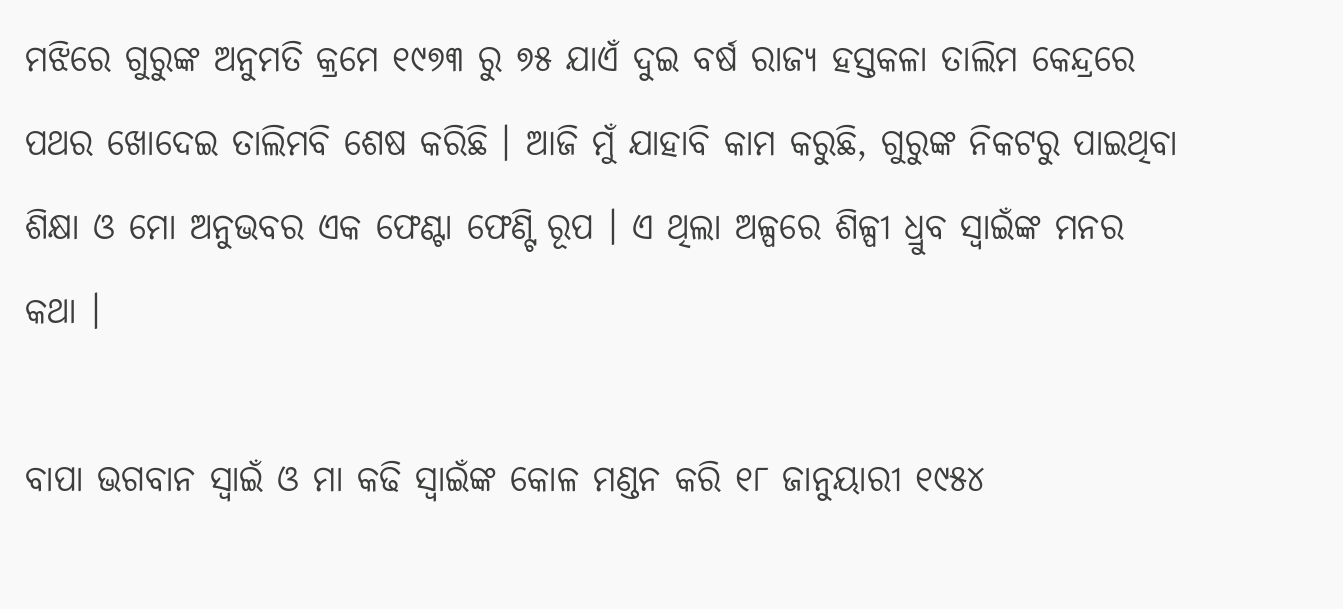ମଝିରେ ଗୁରୁଙ୍କ ଅନୁମତି କ୍ରମେ ୧୯୭୩ ରୁ ୭୫ ଯାଏଁ ଦୁଇ ବର୍ଷ ରାଜ୍ୟ ହସ୍ତକଳା ତାଲିମ କେନ୍ଦ୍ରରେ ପଥର ଖୋଦେଇ ତାଲିମବି ଶେଷ କରିଛି । ଆଜି ମୁଁ ଯାହାବି କାମ କରୁଛି, ଗୁରୁଙ୍କ ନିକଟରୁ ପାଇଥିବା ଶିକ୍ଷା ଓ ମୋ ଅନୁଭବର ଏକ ଫେଣ୍ଟା ଫେଣ୍ଟି ରୂପ । ଏ ଥିଲା ଅଳ୍ପରେ ଶିଳ୍ପୀ ଧ୍ରୁବ ସ୍ୱାଇଁଙ୍କ ମନର କଥା ।

ବାପା ଭଗବାନ ସ୍ୱାଇଁ ଓ ମା କଢି ସ୍ୱାଇଁଙ୍କ କୋଳ ମଣ୍ଡନ କରି ୧୮ ଜାନୁୟାରୀ ୧୯୫୪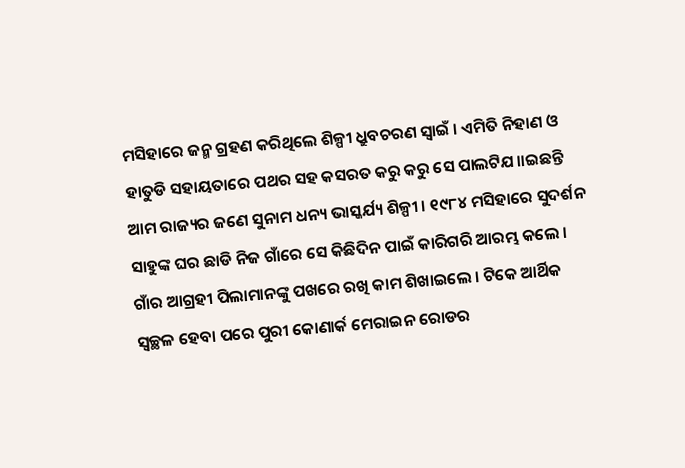ମସିହାରେ ଜନ୍ମ ଗ୍ରହଣ କରିଥିଲେ ଶିଳ୍ପୀ ଧ୍ରୁବଚରଣ ସ୍ୱାଇଁ । ଏମିତି ନିହାଣ ଓ ହାତୁଡି ସହାୟତାରେ ପଥର ସହ କସରତ କରୁ କରୁ ସେ ପାଲଟିଯ।।ଇଛନ୍ତି ଆମ ରାଜ୍ୟର ଜଣେ ସୁନାମ ଧନ୍ୟ ଭାସ୍କର୍ଯ୍ୟ ଶିଳ୍ପୀ । ୧୯୮୪ ମସିହାରେ ସୁଦର୍ଶନ ସାହୁଙ୍କ ଘର ଛାଡି ନିଜ ଗାଁରେ ସେ କିଛିଦିନ ପାଇଁ କାରିଗରି ଆରମ୍ଭ କଲେ । ଗାଁର ଆଗ୍ରହୀ ପିଲାମାନଙ୍କୁ ପଖରେ ରଖି କାମ ଶିଖାଇଲେ । ଟିକେ ଆର୍ଥିକ ସ୍ୱଚ୍ଛଳ ହେବା ପରେ ପୁରୀ କୋଣାର୍କ ମେରାଇନ ରୋଡର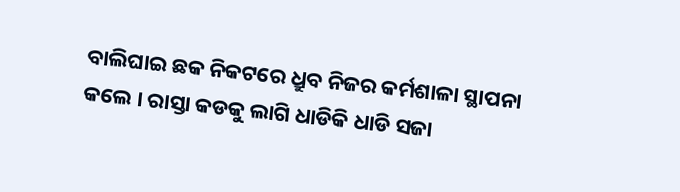ବାଲିଘାଇ ଛକ ନିକଟରେ ଧ୍ରୁବ ନିଜର କର୍ମଶାଳା ସ୍ଥାପନା କଲେ । ରାସ୍ତା କଡକୁ ଲାଗି ଧାଡିକି ଧାଡି ସଜା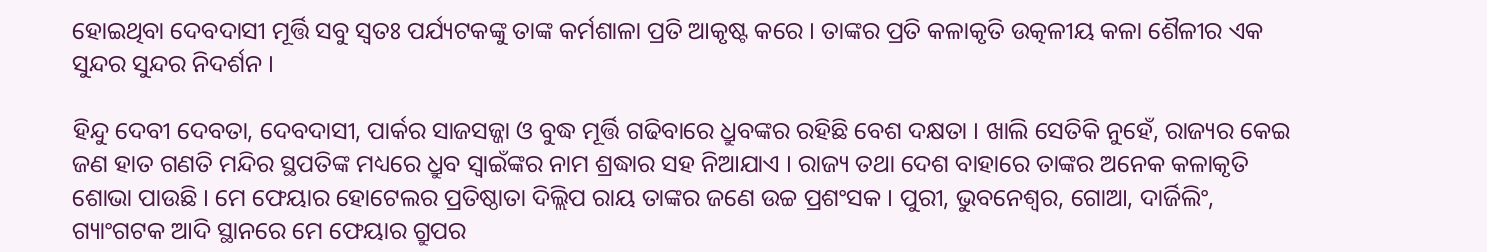ହୋଇଥିବା ଦେବଦାସୀ ମୂର୍ତ୍ତି ସବୁ ସ୍ୱତଃ ପର୍ଯ୍ୟଟକଙ୍କୁ ତାଙ୍କ କର୍ମଶାଳା ପ୍ରତି ଆକୃଷ୍ଟ କରେ । ତାଙ୍କର ପ୍ରତି କଳାକୃତି ଉତ୍କଳୀୟ କଳା ଶୈଳୀର ଏକ ସୁନ୍ଦର ସୁନ୍ଦର ନିଦର୍ଶନ ।

ହିନ୍ଦୁ ଦେବୀ ଦେବତା, ଦେବଦାସୀ, ପାର୍କର ସାଜସଜ୍ଜା ଓ ବୁଦ୍ଧ ମୂର୍ତ୍ତି ଗଢିବାରେ ଧ୍ରୁବଙ୍କର ରହିଛି ବେଶ ଦକ୍ଷତା । ଖାଲି ସେତିକି ନୁହେଁ, ରାଜ୍ୟର କେଇ ଜଣ ହାତ ଗଣତି ମନ୍ଦିର ସ୍ଥପତିଙ୍କ ମଧ୍ୟରେ ଧ୍ରୁବ ସ୍ୱାଇଁଙ୍କର ନାମ ଶ୍ରଦ୍ଧାର ସହ ନିଆଯାଏ । ରାଜ୍ୟ ତଥା ଦେଶ ବାହାରେ ତାଙ୍କର ଅନେକ କଳାକୃତି ଶୋଭା ପାଉଛି । ମେ ଫେୟାର ହୋଟେଲର ପ୍ରତିଷ୍ଠାତା ଦିଲ୍ଲିପ ରାୟ ତାଙ୍କର ଜଣେ ଉଚ୍ଚ ପ୍ରଶଂସକ । ପୁରୀ, ଭୁବନେଶ୍ୱର, ଗୋଆ, ଦାର୍ଜିଲିଂ, ଗ୍ୟାଂଗଟକ ଆଦି ସ୍ଥାନରେ ମେ ଫେୟାର ଗ୍ରୁପର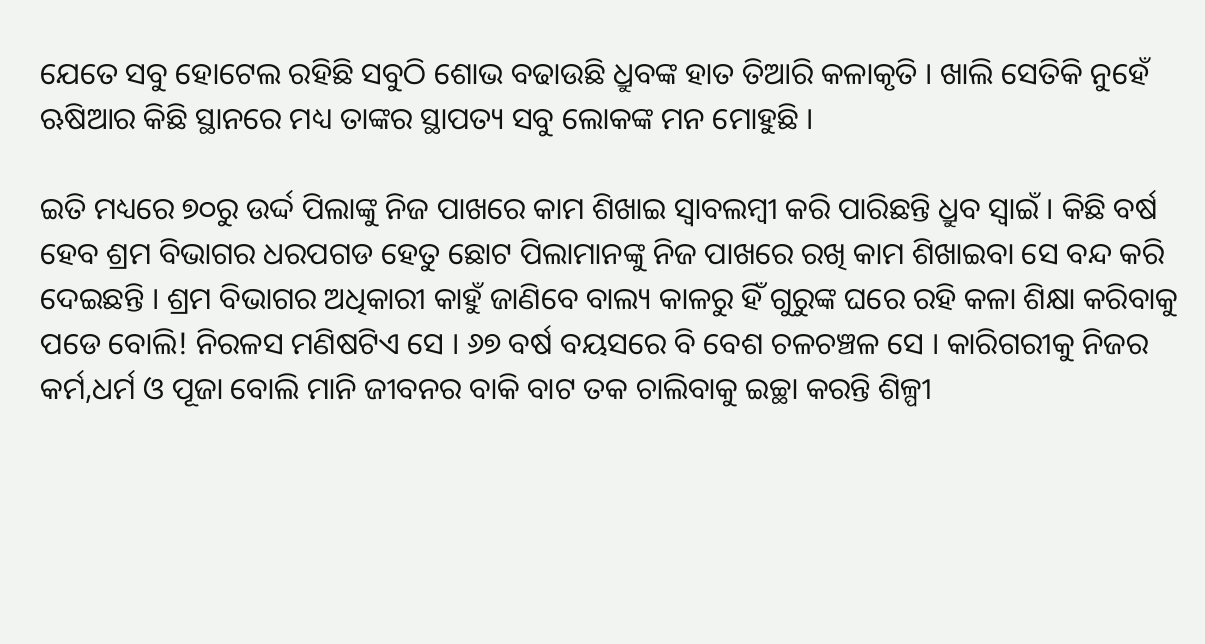ଯେତେ ସବୁ ହୋଟେଲ ରହିଛି ସବୁଠି ଶୋଭ ବଢାଉଛି ଧ୍ରୁବଙ୍କ ହାତ ତିଆରି କଳାକୃତି । ଖାଲି ସେତିକି ନୁହେଁ ଋଷିଆର କିଛି ସ୍ଥାନରେ ମଧ୍ୟ ତାଙ୍କର ସ୍ଥାପତ୍ୟ ସବୁ ଲୋକଙ୍କ ମନ ମୋହୁଛି ।

ଇତି ମଧ୍ୟରେ ୭୦ରୁ ଉର୍ଦ୍ଦ ପିଲାଙ୍କୁ ନିଜ ପାଖରେ କାମ ଶିଖାଇ ସ୍ୱାବଲମ୍ବୀ କରି ପାରିଛନ୍ତି ଧ୍ରୁବ ସ୍ୱାଇଁ । କିଛି ବର୍ଷ ହେବ ଶ୍ରମ ବିଭାଗର ଧରପଗଡ ହେତୁ ଛୋଟ ପିଲାମାନଙ୍କୁ ନିଜ ପାଖରେ ରଖି କାମ ଶିଖାଇବା ସେ ବନ୍ଦ କରି ଦେଇଛନ୍ତି । ଶ୍ରମ ବିଭାଗର ଅଧିକାରୀ କାହୁଁ ଜାଣିବେ ବାଲ୍ୟ କାଳରୁ ହିଁ ଗୁରୁଙ୍କ ଘରେ ରହି କଳା ଶିକ୍ଷା କରିବାକୁ ପଡେ ବୋଲି! ନିରଳସ ମଣିଷଟିଏ ସେ । ୬୭ ବର୍ଷ ବୟସରେ ବି ବେଶ ଚଳଚଞ୍ଚଳ ସେ । କାରିଗରୀକୁ ନିଜର କର୍ମ,ଧର୍ମ ଓ ପୂଜା ବୋଲି ମାନି ଜୀବନର ବାକି ବାଟ ତକ ଚାଲିବାକୁ ଇଚ୍ଛା କରନ୍ତି ଶିଳ୍ପୀ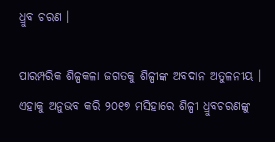ଧ୍ରୁବ ଚରଣ ।

ପାରମ୍ପରିକ ଶିଳ୍ପକଳା ଜଗତକୁ ଶିଳ୍ପୀଙ୍କ ଅବଦାନ ଅତୁଳନୀୟ । ଏହାକୁ ଅନୁଭବ କରି ୨୦୧୭ ମସିହାରେ ଶିଳ୍ପୀ ଧ୍ରୁବଚରଣଙ୍କୁ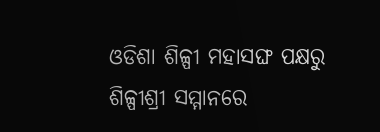ଓଡିଶା ଶିଳ୍ପୀ ମହାସଙ୍ଘ ପକ୍ଷରୁ ଶିଳ୍ପୀଶ୍ରୀ ସମ୍ମାନରେ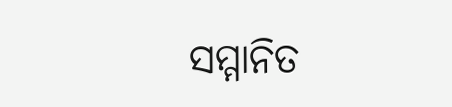ସମ୍ମାନିତ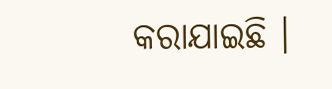କରାଯାଇଛି ।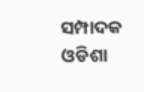ସମ୍ପାଦକ
ଓଡିଶା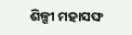ଶିଳ୍ପୀ ମହାସଙ୍ଘ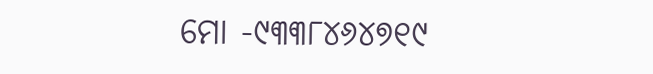ମୋ -୯୩୩୮୪୬୪୭୧୯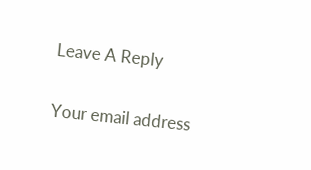Leave A Reply

Your email address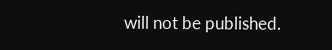will not be published.